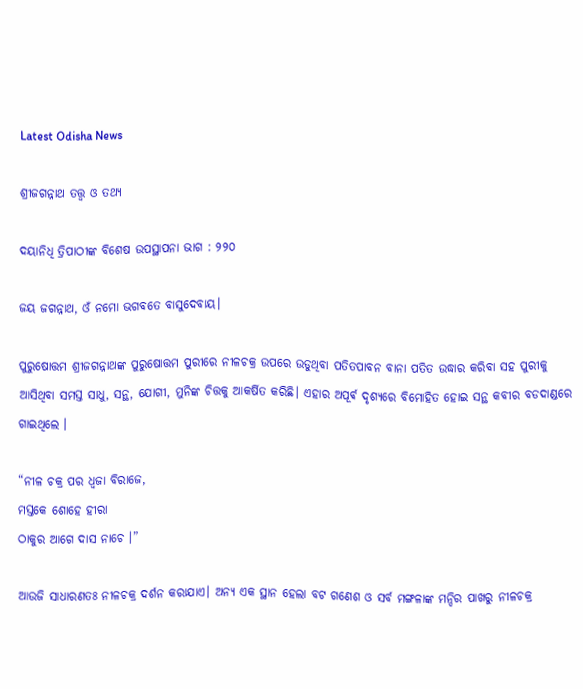Latest Odisha News

ଶ୍ରୀଜଗନ୍ନାଥ ତତ୍ତ୍ୱ ଓ ତଥ୍ୟ

ଦୟାନିଧି ତ୍ରିପାଠୀଙ୍କ ବିଶେଷ ଉପସ୍ଥାପନା ଭାଗ : ୨୨୦

ଜୟ ଜଗନ୍ନାଥ, ଓଁ ନମୋ ଭଗବତେ ବାସୁଦେବାୟ।

ପୁରୁଷୋତ୍ତମ ଶ୍ରୀଜଗନ୍ନାଥଙ୍କ ପୁରୁଷୋତ୍ତମ ପୁରୀରେ ନୀଳଚକ୍ର ଉପରେ ଉଡୁଥିବା ପତିତପାବନ ବାନା ପତିତ ଉଦ୍ଧାର କରିବା ସହ ପୁରୀକୁ ଆସିଥିବା ସମସ୍ତ ସାଧୁ, ସନ୍ଥ, ଯୋଗୀ, ମୁନିଙ୍କ ଚିତ୍ତକୁ ଆକର୍ଷିତ କରିଛି। ଏହାର ଅପୂର୍ଵ ଦୃଶ୍ୟରେ ବିମୋହିତ ହୋଇ ସନ୍ଥ କବୀର ବଡଦାଣ୍ଡରେ ଗାଇଥିଲେ ।

“ନୀଳ ଚକ୍ର ପର ଧ୍ବଜା ବିରାଜେ,
ମସ୍ତକେ ଶୋହେ ହୀରା
ଠାକୁର ଆଗେ ଦାସ ନାଚେ ।”

ଆଉଜି ସାଧାରଣତଃ ନୀଳଚକ୍ର ଦର୍ଶନ କରାଯାଏ। ଅନ୍ୟ ଏକ ସ୍ଥାନ ହେଲା ବଟ ଗଣେଶ ଓ ସର୍ବ ମଙ୍ଗଳାଙ୍କ ମନ୍ଦିର ପାଖରୁ ନୀଳଚକ୍ର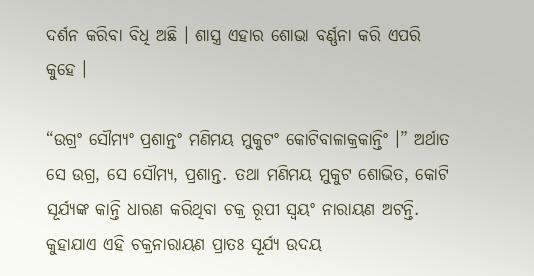ଦର୍ଶନ କରିବା ବିଧି ଅଛି । ଶାସ୍ତ୍ର ଏହାର ଶୋଭା ବର୍ଣ୍ଣନା କରି ଏପରି କୁହେ ।

“ଉଗ୍ରଂ ସୌମ୍ୟଂ ପ୍ରଶାନ୍ତଂ ମଣିମୟ ମୁକୁଟଂ କୋଟିବାଳାକ୍ରକାନ୍ତିଂ ।” ଅର୍ଥାତ ସେ ଉଗ୍ର, ସେ ସୌମ୍ୟ, ପ୍ରଶାନ୍ତ. ତଥା ମଣିମୟ ମୁକୁଟ ଶୋଭିତ, କୋଟି ସୂର୍ଯ୍ୟଙ୍କ କାନ୍ତି ଧାରଣ କରିଥିବା ଚକ୍ର ରୂପୀ ସ୍ୱୟଂ ନାରାୟଣ ଅଟନ୍ତି. କୁହାଯାଏ ଏହି ଚକ୍ରନାରାୟଣ ପ୍ରାତଃ ସୂର୍ଯ୍ୟ ଉଦୟ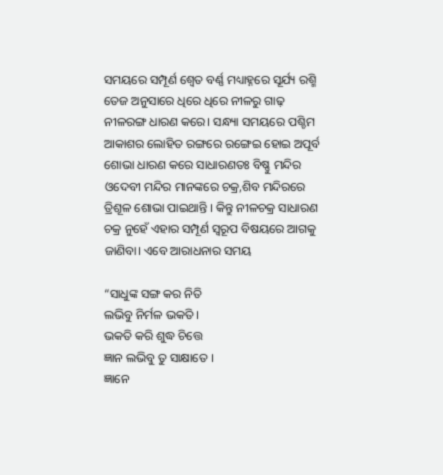ସମୟରେ ସମ୍ପୂର୍ଣ ଶ୍ୱେତ ବର୍ଣ୍ଣ ମଧ୍ୟାହ୍ନରେ ସୂର୍ଯ୍ୟ ରଶ୍ମି ତେଜ ଅନୁସାରେ ଧିରେ ଧିରେ ନୀଳରୁ ଗାଢ଼ ନୀଳରଙ୍ଗ ଧାରଣ କରେ। ସନ୍ଧ୍ୟା ସମୟରେ ପଶ୍ଚିମ ଆକାଶର ଲୋହିତ ରଙ୍ଗରେ ରଙ୍ଗେଇ ହୋଇ ଅପୂର୍ବ ଶୋଭା ଧାରଣ କରେ ସାଧାରଣତଃ ବିଷ୍ଣୁ ମନ୍ଦିର ଓଦେବୀ ମନ୍ଦିର ମାନଙ୍କରେ ଚକ୍ର,ଶିବ ମନ୍ଦିରରେ ତ୍ରିଶୂଳ ଶୋଭା ପାଇଥାନ୍ତି । କିନ୍ତୁ ନୀଳଚକ୍ର ସାଧାରଣ ଚକ୍ର ନୁହେଁ ଏହାର ସମ୍ପୂର୍ଣ ସ୍ୱରୂପ ବିଷୟରେ ଆଗକୁ ଜାଣିବା। ଏବେ ଆରାଧନାର ସମୟ

“ସାଧୁଙ୍କ ସଙ୍ଗ କର ନିତି
ଲଭିବୁ ନିର୍ମଳ ଭକତି ।
ଭକତି କରି ଶୁଦ୍ଧ ଚିତ୍ତେ
ଜ୍ଞାନ ଲଭିବୁ ତୁ ସାକ୍ଷାତେ ।
ଜ୍ଞାନେ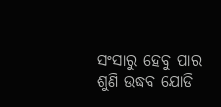ସଂସାରୁ ହେବୁ ପାର
ଶୁଣି ଉଦ୍ଧବ ଯୋଡି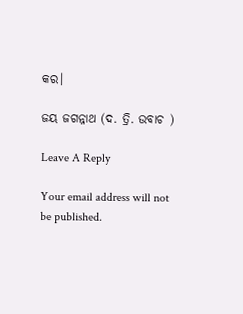କର।

ଜୟ ଜଗନ୍ନାଥ (ଦ. ତ୍ରି. ଉବାଚ )

Leave A Reply

Your email address will not be published.